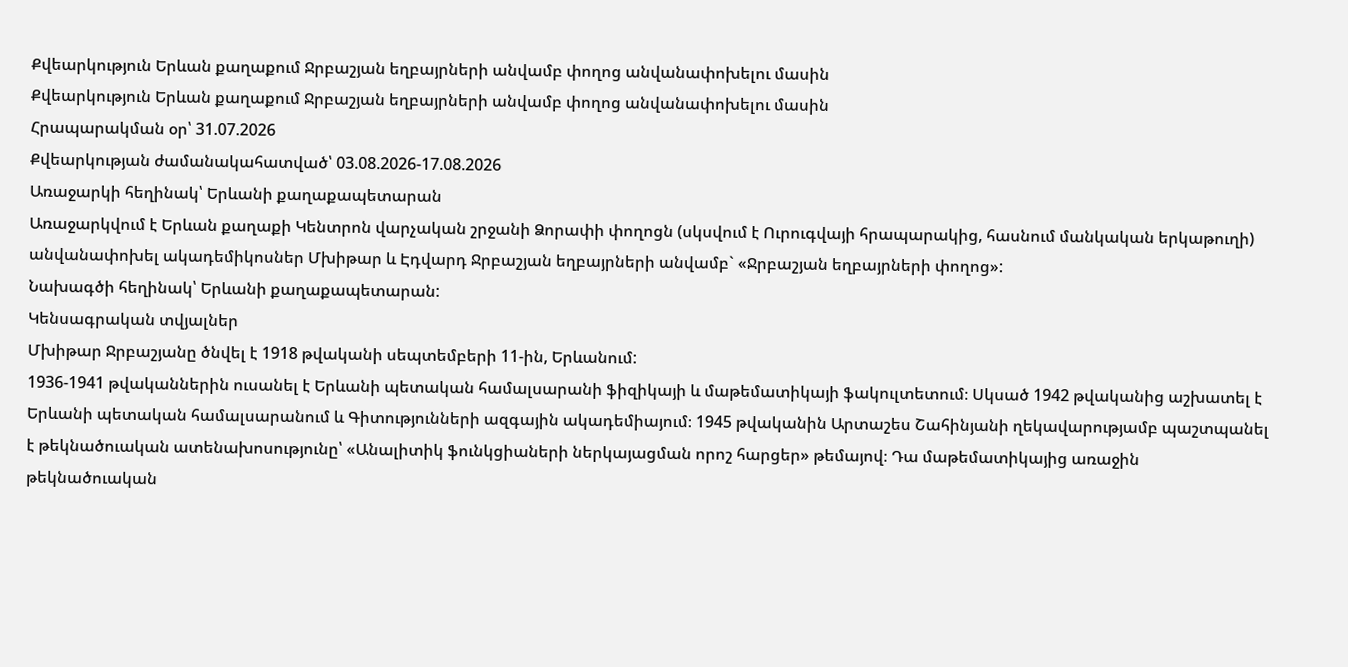Քվեարկություն Երևան քաղաքում Ջրբաշյան եղբայրների անվամբ փողոց անվանափոխելու մասին
Քվեարկություն Երևան քաղաքում Ջրբաշյան եղբայրների անվամբ փողոց անվանափոխելու մասին
Հրապարակման օր՝ 31.07.2026
Քվեարկության ժամանակահատված՝ 03.08.2026-17.08.2026
Առաջարկի հեղինակ՝ Երևանի քաղաքապետարան
Առաջարկվում է Երևան քաղաքի Կենտրոն վարչական շրջանի Ձորափի փողոցն (սկսվում է Ուրուգվայի հրապարակից, հասնում մանկական երկաթուղի) անվանափոխել ակադեմիկոսներ Մխիթար և Էդվարդ Ջրբաշյան եղբայրների անվամբ` «Ջրբաշյան եղբայրների փողոց»:
Նախագծի հեղինակ՝ Երևանի քաղաքապետարան:
Կենսագրական տվյալներ
Մխիթար Ջրբաշյանը ծնվել է 1918 թվականի սեպտեմբերի 11-ին, Երևանում:
1936-1941 թվականներին ուսանել է Երևանի պետական համալսարանի ֆիզիկայի և մաթեմատիկայի ֆակուլտետում։ Սկսած 1942 թվականից աշխատել է Երևանի պետական համալսարանում և Գիտությունների ազգային ակադեմիայում։ 1945 թվականին Արտաշես Շահինյանի ղեկավարությամբ պաշտպանել է թեկնածուական ատենախոսությունը՝ «Անալիտիկ ֆունկցիաների ներկայացման որոշ հարցեր» թեմայով։ Դա մաթեմատիկայից առաջին թեկնածուական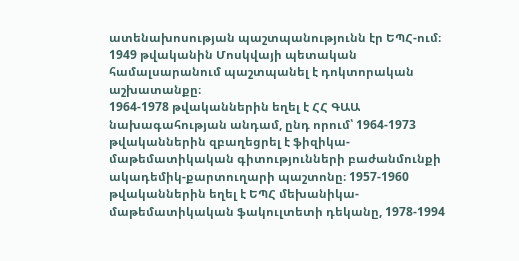ատենախոսության պաշտպանությունն էր ԵՊՀ-ում։ 1949 թվականին Մոսկվայի պետական համալսարանում պաշտպանել է դոկտորական աշխատանքը։
1964-1978 թվականներին եղել է ՀՀ ԳԱԱ նախագահության անդամ, ընդ որում՝ 1964-1973 թվականներին զբաղեցրել է ֆիզիկա-մաթեմատիկական գիտությունների բաժանմունքի ակադեմիկ-քարտուղարի պաշտոնը։ 1957-1960 թվականներին եղել է ԵՊՀ մեխանիկա-մաթեմատիկական ֆակուլտետի դեկանը, 1978-1994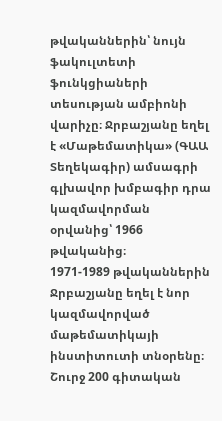թվականներին՝ նույն ֆակուլտետի ֆունկցիաների տեսության ամբիոնի վարիչը։ Ջրբաշյանը եղել է «Մաթեմատիկա» (ԳԱԱ Տեղեկագիր) ամսագրի գլխավոր խմբագիր դրա կազմավորման օրվանից՝ 1966 թվականից։
1971-1989 թվականներին Ջրբաշյանը եղել է նոր կազմավորված մաթեմատիկայի ինստիտուտի տնօրենը։ Շուրջ 200 գիտական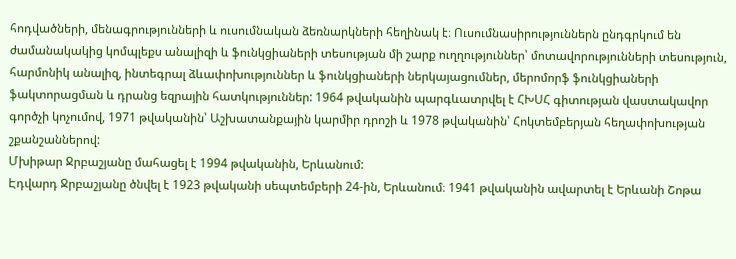հոդվածների, մենագրությունների և ուսումնական ձեռնարկների հեղինակ է։ Ուսումնասիրություններն ընդգրկում են ժամանակակից կոմպլեքս անալիզի և ֆունկցիաների տեսության մի շարք ուղղություններ՝ մոտավորությունների տեսություն, հարմոնիկ անալիզ, ինտեգրալ ձևափոխություններ և ֆունկցիաների ներկայացումներ, մերոմորֆ ֆունկցիաների ֆակտորացման և դրանց եզրային հատկություններ: 1964 թվականին պարգևատրվել է ՀԽՍՀ գիտության վաստակավոր գործչի կոչումով, 1971 թվականին՝ Աշխատանքային կարմիր դրոշի և 1978 թվականին՝ Հոկտեմբերյան հեղափոխության շքանշաններով:
Մխիթար Ջրբաշյանը մահացել է 1994 թվականին, Երևանում:
Էդվարդ Ջրբաշյանը ծնվել է 1923 թվականի սեպտեմբերի 24-ին, Երևանում։ 1941 թվականին ավարտել է Երևանի Շոթա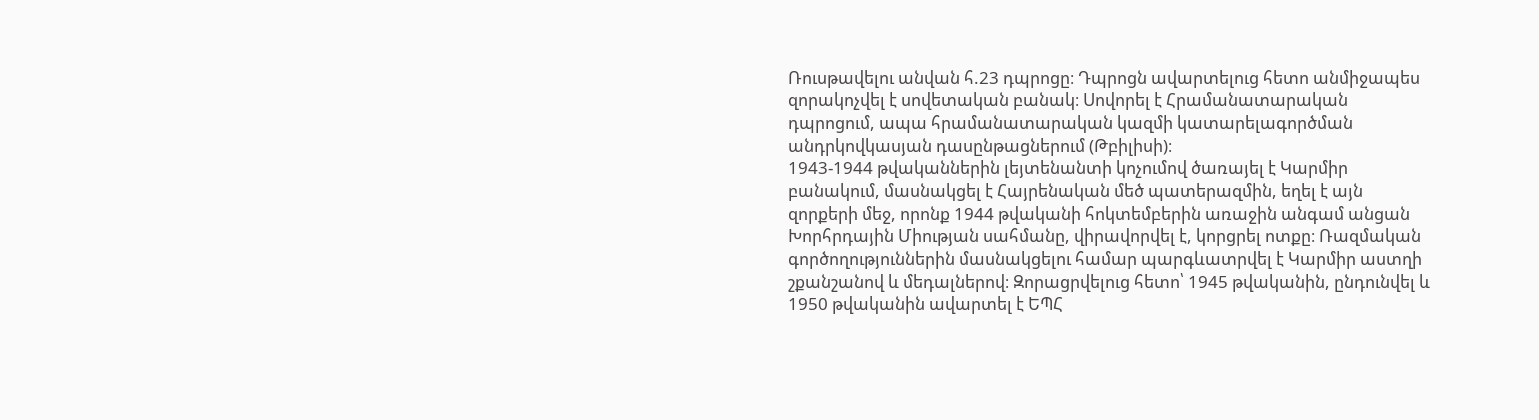Ռուսթավելու անվան հ.23 դպրոցը։ Դպրոցն ավարտելուց հետո անմիջապես զորակոչվել է սովետական բանակ։ Սովորել է Հրամանատարական դպրոցում, ապա հրամանատարական կազմի կատարելագործման անդրկովկասյան դասընթացներում (Թբիլիսի)։
1943-1944 թվականներին լեյտենանտի կոչումով ծառայել է Կարմիր բանակում, մասնակցել է Հայրենական մեծ պատերազմին, եղել է այն զորքերի մեջ, որոնք 1944 թվականի հոկտեմբերին առաջին անգամ անցան Խորհրդային Միության սահմանը, վիրավորվել է, կորցրել ոտքը։ Ռազմական գործողություններին մասնակցելու համար պարգևատրվել է Կարմիր աստղի շքանշանով և մեդալներով։ Զորացրվելուց հետո՝ 1945 թվականին, ընդունվել և 1950 թվականին ավարտել է ԵՊՀ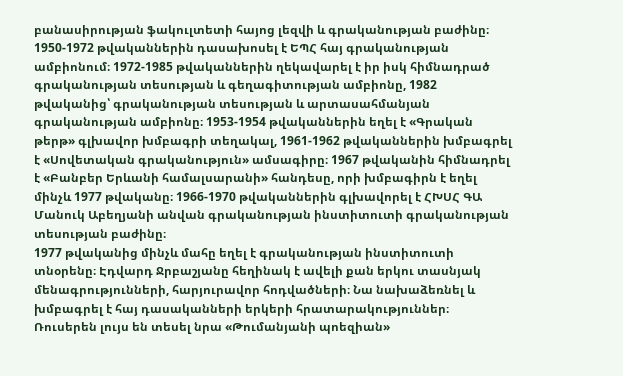բանասիրության ֆակուլտետի հայոց լեզվի և գրականության բաժինը։
1950-1972 թվականներին դասախոսել է ԵՊՀ հայ գրականության ամբիոնում։ 1972-1985 թվականներին ղեկավարել է իր իսկ հիմնադրած գրականության տեսության և գեղագիտության ամբիոնը, 1982 թվականից՝ գրականության տեսության և արտասահմանյան գրականության ամբիոնը։ 1953-1954 թվականներին եղել է «Գրական թերթ» գլխավոր խմբագրի տեղակալ, 1961-1962 թվականներին խմբագրել է «Սովետական գրականություն» ամսագիրը։ 1967 թվականին հիմնադրել է «Բանբեր Երևանի համալսարանի» հանդեսը, որի խմբագիրն է եղել մինչև 1977 թվականը։ 1966-1970 թվականներին գլխավորել է ՀԽՍՀ ԳԱ Մանուկ Աբեղյանի անվան գրականության ինստիտուտի գրականության տեսության բաժինը։
1977 թվականից մինչև մահը եղել է գրականության ինստիտուտի տնօրենը։ Էդվարդ Ջրբաշյանը հեղինակ է ավելի քան երկու տասնյակ մենագրությունների, հարյուրավոր հոդվածների։ Նա նախաձեռնել և խմբագրել է հայ դասականների երկերի հրատարակություններ։ Ռուսերեն լույս են տեսել նրա «Թումանյանի պոեզիան»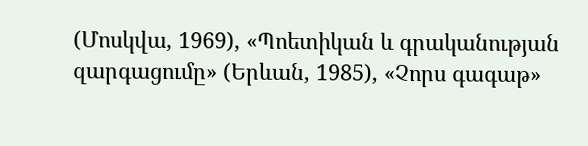(Մոսկվա, 1969), «Պոետիկան և գրականության զարգացումը» (Երևան, 1985), «Չորս գագաթ»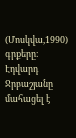(Մոսկվա,1990) գրքերը։
Էդվարդ Ջրբաշյանը մահացել է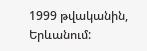1999 թվականին, Երևանում: